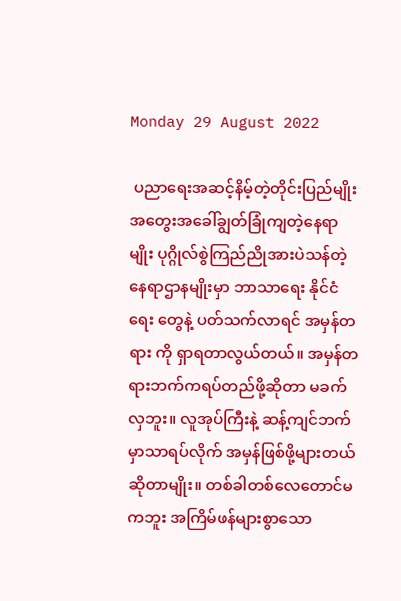Monday 29 August 2022

 ပညာရေးအဆင့်နိမ့်တဲ့တိုင်းပြည်မျိုး အတွေးအခေါ်ချွတ်ခြုံကျတဲ့နေရာမျိုး ပုဂ္ဂိုလ်စွဲကြည်ညိုအားပဲသန်တဲ့နေရာဌာနမျိုးမှာ ဘာသာရေး နိုင်ငံရေး တွေနဲ့ ပတ်သက်လာရင် အမှန်တရား ကို ရှာရတာလွယ်တယ်။ အမှန်တရားဘက်ကရပ်တည်ဖို့ဆိုတာ မခက်လှဘူး။ လူအုပ်ကြီးနဲ့ ဆန့်ကျင်ဘက်မှာသာရပ်လိုက် အမှန်ဖြစ်ဖို့များတယ်ဆိုတာမျိုး။ တစ်ခါတစ်လေတောင်မကဘူး အကြိမ်ဖန်များစွာသော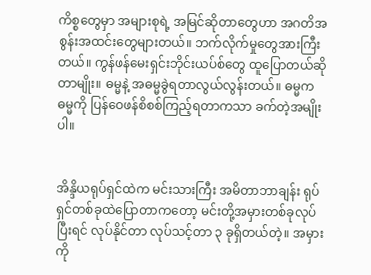ကိစ္စတွေမှာ အများစုရဲ့ အမြင်ဆိုတာတွေဟာ အဂတိအစွန်းအထင်းတွေများတယ်။ ဘက်လိုက်မှုတွေအားကြီးတယ်။ ကွန်ဖန်မေးရှင်းဘိုင်းယပ်စ်တွေ ထူပြောတယ်ဆိုတာမျိုး။ ဓမ္မနဲ့ အဓမ္မခွဲရတာလွယ်လွန်းတယ်။ ဓမ္မက ဓမ္မကို ပြန်ဝေဖန်စိစစ်ကြည့်ရတာကသာ ခက်တဲ့အမျိုးပါ။


အိန္ဒိယရုပ်ရှင်ထဲက မင်းသားကြီး အမိတာဘာချန်း ရုပ်ရှင်တစ်ခုထဲပြောတာကတော့ မင်းတို့အမှားတစ်ခုလုပ်ပြီးရင် လုပ်နိုင်တာ လုပ်သင့်တာ ၃ ခုရှိတယ်တဲ့။ အမှားကို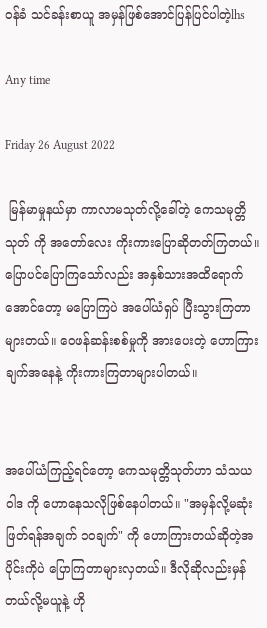ဝန်ခံ သင်ခန်းစာယူ အမှန်ဖြစ်အောင်ပြန်ပြင်ပါတဲ့lhs

Any time

Friday 26 August 2022

 မြန်မာမှုနယ်မှာ ကာလာမသုတ်လို့ခေါ်တဲ့ ကေသမုတ္တိသုတ် ကို အတော်လေး ကိုးကားပြောဆိုတတ်ကြတယ်။ ပြောပင်ပြောကြသော်လည်း အနှစ်သားအထိရောက်အောင်တော့ မပြောကြပဲ အပေါ်ယံရှပ် ပြီးသွားကြတာများတယ်။ ဝေဖန်ဆန်းစစ်မှုကို အားပေးတဲ့ ဟောကြားချက်အနေနဲ့ ကိုးကားကြတာများပါတယ်။


အပေါ်ယံကြည့်ရင်တော့ ကေသမုတ္တိသုတ်ဟာ သံသယဝါဒ ကို ဟောနေသလိုဖြစ်နေပါတယ်။ "အမှန်လို့မဆုံးဖြတ်ရန်အချက် ၁၀ချက်" ကို ဟောကြားတယ်ဆိုတဲ့အပိုင်းကိုပဲ ပြောကြတာများလှတယ်။ ဒီလိုဆိုလည်းမှန်တယ်လို့မယူနဲ့ ဟို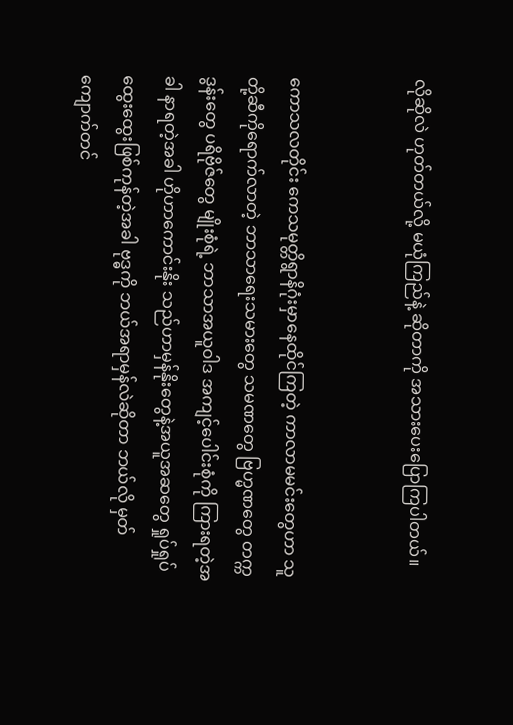လိုဆိုလဲ ဟုတ်တယ်လို့ မယုံကြည်နဲ့ ဆိုတာကို အသားပေးပြောကြပါတယ်။


ကောသလတိုင်း ကေသမုတ္တိရွာနိဂုံးမှာနေထိုင်ကြတဲ့ ကာလာမမင်းတွေဟာ သူတို့ဆီကိုရောက်လာတဲ့ ဘာသာရေးသမားတွေ သမဏတွေ ဗြဟ္မဏတွေ တက္ကဒွန်းတွေ ပရိဗိုဇ်တွေ မျိုးစုံရဲ့ ဘာသာအယူဝါဒ အကျင့်ပေါင်းစုံကို ကြားရတဲ့အခါ နာရတဲ့အခါ ဟိုဟာကောင်းနိုး သည်ဟာမှန်နိုးတွေနဲ့အယူအဆတွေ ရှုပ်ရှုပ်ထွေးထွေးဖြစ်ကုန်တဲ့အခါ ဗုဒ္ဓကို ဘယ်အရာမှန်လဲဆိုတာ ဘယ်လို မှတ်ကျောက်တင်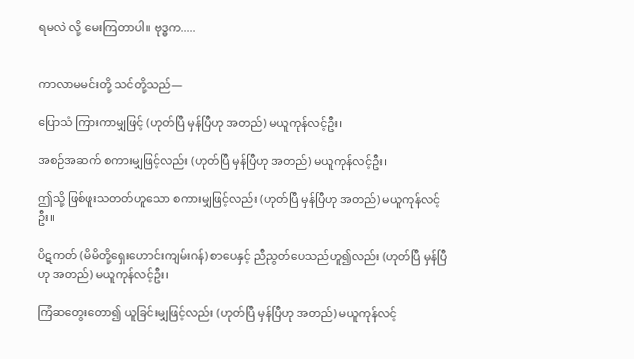ရမလဲ လို့ မေးကြတာပါ။ ဗုဒ္ဓက.....


ကာလာမမင်းတို့ သင်တို့သည်—

ပြောသံ ကြားကာမျှဖြင့် (ဟုတ်ပြီ မှန်ပြီဟု အတည်) မယူကုန်လင့်ဦး၊

အစဉ်အဆက် စကားမျှဖြင့်လည်း (ဟုတ်ပြီ မှန်ပြီဟု အတည်) မယူကုန်လင့်ဦး၊

ဤသို့ ဖြစ်ဖူးသတတ်ဟူသော စကားမျှဖြင့်လည်း (ဟုတ်ပြီ မှန်ပြီဟု အတည်) မယူကုန်လင့်ဦး။

ပိဋကတ် (မိမိတို့ရှေးဟောင်းကျမ်းဂန်) စာပေနှင့် ညီညွတ်ပေသည်ဟူ၍လည်း (ဟုတ်ပြီ မှန်ပြီဟု အတည်) မယူကုန်လင့်ဦး၊

ကြံဆတွေးတော၍ ယူခြင်းမျှဖြင့်လည်း (ဟုတ်ပြီ မှန်ပြီဟု အတည်) မယူကုန်လင့်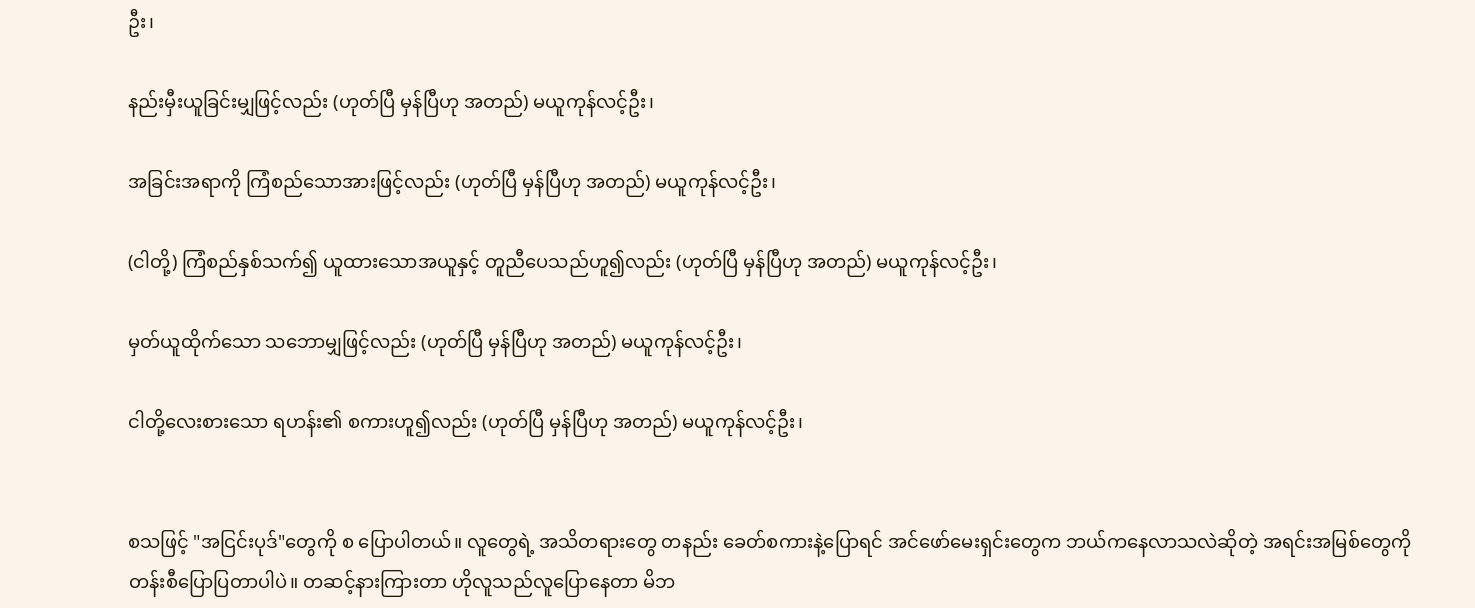ဦး၊

နည်းမှီးယူခြင်းမျှဖြင့်လည်း (ဟုတ်ပြီ မှန်ပြီဟု အတည်) မယူကုန်လင့်ဦး၊

အခြင်းအရာကို ကြံစည်သောအားဖြင့်လည်း (ဟုတ်ပြီ မှန်ပြီဟု အတည်) မယူကုန်လင့်ဦး၊

(ငါတို့) ကြံစည်နှစ်သက်၍ ယူထားသောအယူနှင့် တူညီပေသည်ဟူ၍လည်း (ဟုတ်ပြီ မှန်ပြီဟု အတည်) မယူကုန်လင့်ဦး၊

မှတ်ယူထိုက်သော သဘောမျှဖြင့်လည်း (ဟုတ်ပြီ မှန်ပြီဟု အတည်) မယူကုန်လင့်ဦး၊

ငါတို့လေးစားသော ရဟန်း၏ စကားဟူ၍လည်း (ဟုတ်ပြီ မှန်ပြီဟု အတည်) မယူကုန်လင့်ဦး၊


စသဖြင့် "အငြင်းပုဒ်"တွေကို စ ပြောပါတယ်။ လူတွေရဲ့ အသိတရားတွေ တနည်း ခေတ်စကားနဲ့ပြောရင် အင်ဖော်မေးရှင်းတွေက ဘယ်ကနေလာသလဲဆိုတဲ့ အရင်းအမြစ်တွေကို တန်းစီပြောပြတာပါပဲ။ တဆင့်နားကြားတာ ဟိုလူသည်လူပြောနေတာ မိဘ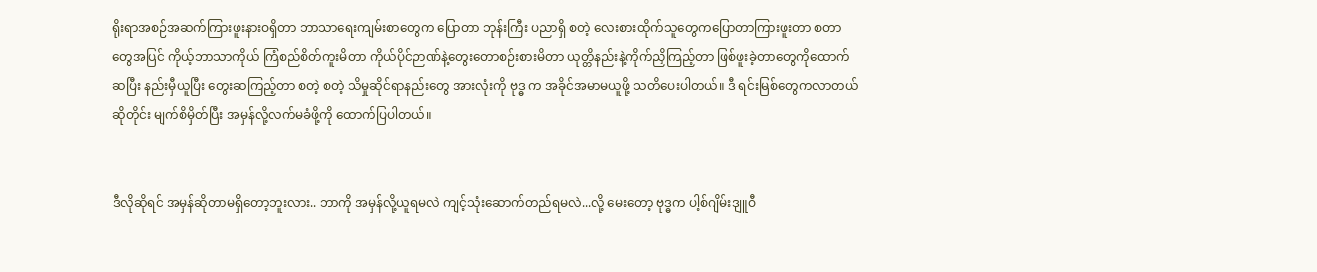ရိုးရာအစဉ်အဆက်ကြားဖူးနားဝရှိတာ ဘာသာရေးကျမ်းစာတွေက ပြောတာ ဘုန်းကြီး ပညာရှိ စတဲ့ လေးစားထိုက်သူတွေကပြောတာကြားဖူးတာ စတာတွေအပြင် ကိုယ့်ဘာသာကိုယ် ကြံစည်စိတ်ကူးမိတာ ကိုယ်ပိုင်ဉာဏ်နဲ့တွေးတောစဉ်းစားမိတာ ယုတ္တိနည်းနဲ့ကိုက်ညှိကြည့်တာ ဖြစ်ဖူးခဲ့တာတွေကိုထောက်ဆပြီး နည်းမှီယူပြီး တွေးဆကြည့်တာ စတဲ့ စတဲ့ သိမှုဆိုင်ရာနည်းတွေ အားလုံးကို ဗုဒ္ဓ က အခိုင်အမာမယူဖို့ သတိပေးပါတယ်။ ဒီ ရင်းမြစ်တွေကလာတယ်ဆိုတိုင်း မျက်စိမှိတ်ပြီး အမှန်လို့လက်မခံဖို့ကို ထောက်ပြပါတယ်။


ဒီလိုဆိုရင် အမှန်ဆိုတာမရှိတော့ဘူးလား.. ဘာကို အမှန်လို့ယူရမလဲ ကျင့်သုံးဆောက်တည်ရမလဲ...လို့ မေးတော့ ဗုဒ္ဓက ပါ့စ်ဂျိမ်းဒျူဝီ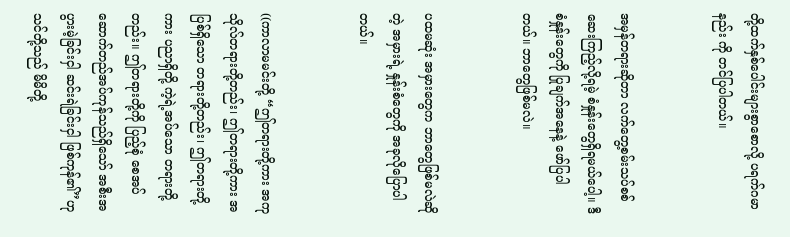တို့ထက်နှစ်ပေါင်းများစွာစောလို့ ပရက်ဂမာနည်း ကို တင်ပြပါတယ်။


အမှန်တရားဆိုတာ လက်တွေ့စမ်းသပ်စစ်ဆေးကြည့်လို့ရမဲ့ စံနှုန်းတွေရှိရမယ်ပေါ့။ ဒီစံနှုန်းတွေကို ပြုချက်အနေနဲ့ ဖော်ပြပါတယ်။ ဘာတွေဖြစ်မလဲ။


ပထမဆုံး အမှားတွေက ဘာတွေဖြစ်မလဲဆိုတဲ့ အမှားရဲ့ နှုန်းစံတွေကို အခုလိုပြောပါတယ်။


((ကာလာမမင်းတို့ “ဤတရားတို့ကား အကုသိုလ်တရားတို့တည်း၊ ဤတရားတို့ကား အပြစ်ရှိသော တရားတို့တည်း၊ ဤတရားတို့ကား ပညာရှိတို့ ကဲ့ရဲ့အပ်သော တရားတို့တည်း။ ဤတရားတို့ကို ပြည့်စုံ စေအပ် ဆောက်တည်အပ်ကုန်သည်ရှိသော် အစီးအပွားမဲ့ခြင်းငှါ ဆင်းရဲခြင်းငှါ ဖြစ်ကုန်၏”ဟု သင်တို့သည် မိမိတို့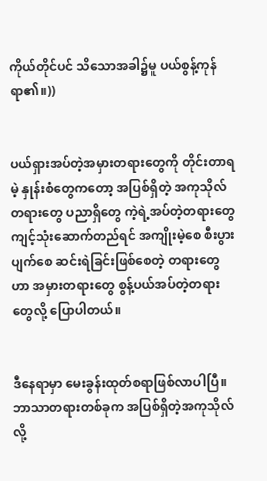ကိုယ်တိုင်ပင် သိသောအခါ၌မူ ပယ်စွန့်ကုန်ရာ၏။))


ပယ်ရှားအပ်တဲ့အမှားတရားတွေကို တိုင်းတာရမဲ့ နှုန်းစံတွေကတော့ အပြစ်ရှိတဲ့ အကုသိုလ်တရားတွေ ပညာရှိတွေ ကဲ့ရဲ့အပ်တဲ့တရားတွေ ကျင့်သုံးဆောက်တည်ရင် အကျိုးမဲ့စေ စီးပွားပျက်စေ ဆင်းရဲခြင်းဖြစ်စေတဲ့ တရားတွေ ဟာ အမှားတရားတွေ စွန့်ပယ်အပ်တဲ့တရားတွေလို့ ပြောပါတယ်။


ဒီနေရာမှာ မေးခွန်းထုတ်စရာဖြစ်လာပါပြီ။ ဘာသာတရားတစ်ခုက အပြစ်ရှိတဲ့အကုသိုလ်လို့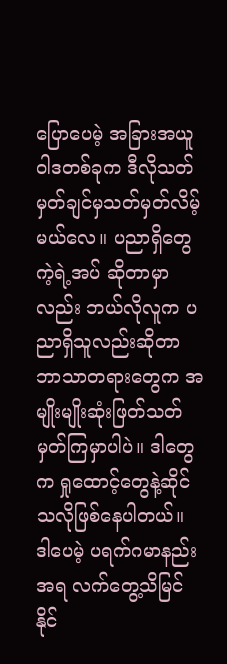ပြောပေမဲ့ အခြားအယူဝါဒတစ်ခုက ဒီလိုသတ်မှတ်ချင်မှသတ်မှတ်လိမ့်မယ်လေ။ ပညာရှိတွေကဲ့ရဲ့အပ် ဆိုတာမှာလည်း ဘယ်လိုလူက ပညာရှိသူလည်းဆိုတာ ဘာသာတရားတွေက အမျိုးမျိုးဆုံးဖြတ်သတ်မှတ်ကြမှာပါပဲ။ ဒါတွေက ရှုထောင့်တွေနဲ့ဆိုင်သလိုဖြစ်နေပါတယ်။ ဒါပေမဲ့ ပရက်ဂမာနည်းအရ လက်တွေ့သိမြင်နိုင်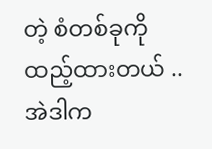တဲ့ စံတစ်ခုကိုထည့်ထားတယ် .. အဲဒါက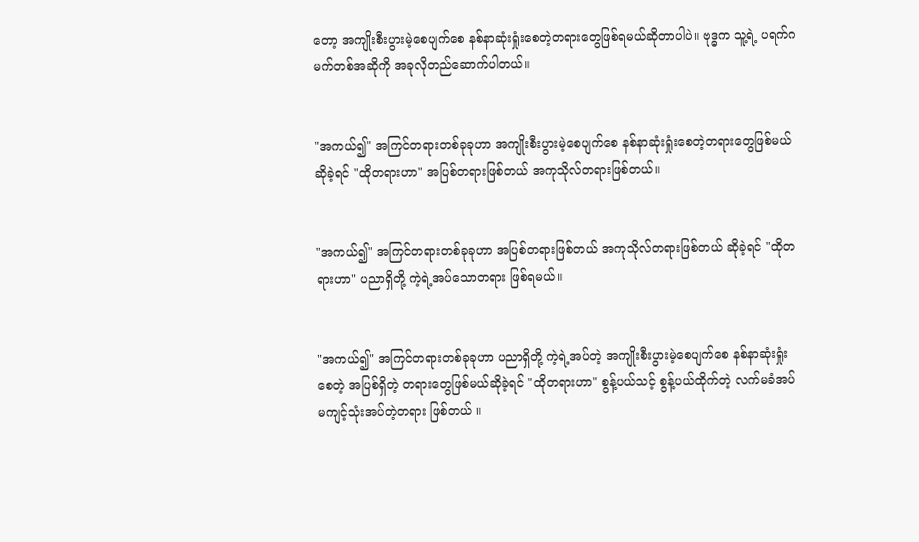တော့ အကျိုးစီးပွားမဲ့စေပျက်စေ နစ်နာဆုံးရှုံးစေတဲ့တရားတွေဖြစ်ရမယ်ဆိုတာပါပဲ။ ဗုဒ္ဓက သူ့ရဲ့ ပရက်ဂမက်တစ်အဆိုကို အခုလိုတည်ဆောက်ပါတယ်။


"အကယ်၍" အကြင်တရားတစ်ခုခုဟာ အကျိုးစီးပွားမဲ့စေပျက်စေ နစ်နာဆုံးရှုံးစေတဲ့တရားတွေဖြစ်မယ်ဆိုခဲ့ရင် "ထိုတရားဟာ" အပြစ်တရားဖြစ်တယ် အကုသိုလ်တရားဖြစ်တယ်။


"အကယ်၍" အကြင်တရားတစ်ခုခုဟာ အပြစ်တရားဖြစ်တယ် အကုသိုလ်တရားဖြစ်တယ် ဆိုခဲ့ရင် "ထိုတရားဟာ" ပညာရှိတို့ ကဲ့ရဲ့အပ်သောတရား ဖြစ်ရမယ်။


"အကယ်၍" အကြင်တရားတစ်ခုခုဟာ ပညာရှိတို့ ကဲ့ရဲ့အပ်တဲ့ အကျိုးစီးပွားမဲ့စေပျက်စေ နစ်နာဆုံးရှုံးစေတဲ့ အပြစ်ရှိတဲ့ တရားတွေဖြစ်မယ်ဆိုခဲ့ရင် "ထိုတရားဟာ" စွန့်ပယ်သင့် စွန့်ပယ်ထိုက်တဲ့ လက်မခံအပ် မကျင့်သုံးအပ်တဲ့တရား ဖြစ်တယ် ။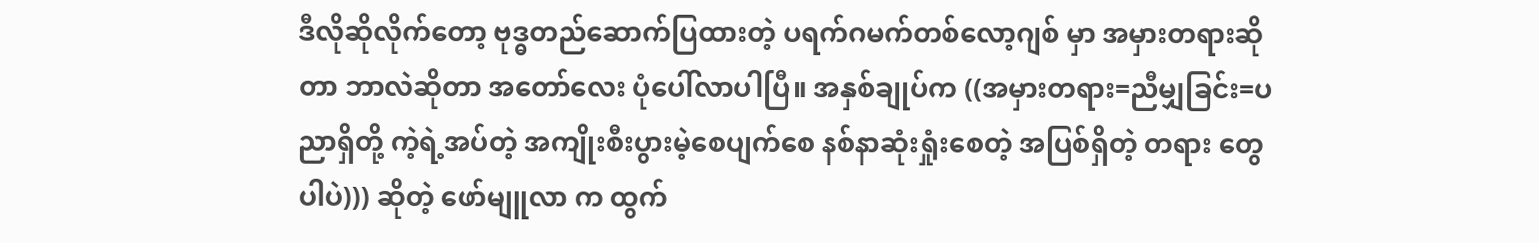ဒီလိုဆိုလိုက်တော့ ဗုဒ္ဓတည်ဆောက်ပြထားတဲ့ ပရက်ဂမက်တစ်လော့ဂျစ် မှာ အမှားတရားဆိုတာ ဘာလဲဆိုတာ အတော်လေး ပုံပေါ်လာပါပြီ။ အနှစ်ချုပ်က ((အမှားတရား=ညီမျှခြင်း=ပညာရှိတို့ ကဲ့ရဲ့အပ်တဲ့ အကျိုးစီးပွားမဲ့စေပျက်စေ နစ်နာဆုံးရှုံးစေတဲ့ အပြစ်ရှိတဲ့ တရား တွေပါပဲ))) ဆိုတဲ့ ဖော်မျူလာ က ထွက်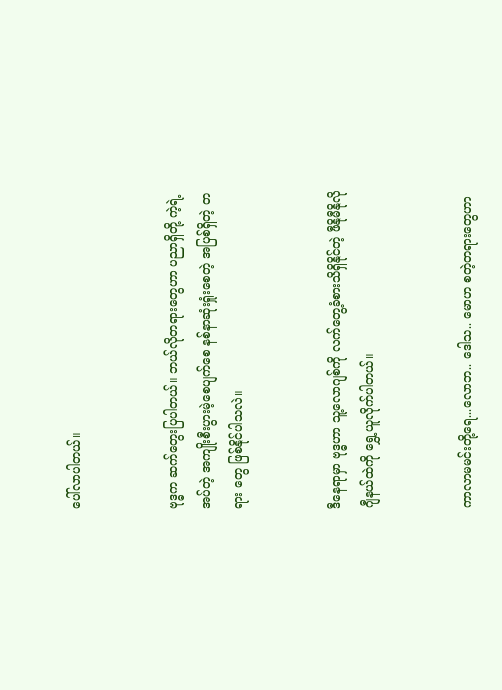ပေါ်လာပါတယ်။


ဗုဒ္ဓက ဆက်တွေးပြပါတယ်။ ဘယ်လိုတရားတွေဟာ ပညာရှိတို့ ကဲ့ရဲ့အပ်တဲ့ အကျိုးစီးပွားမဲ့စေပျက်စေ နစ်နာဆုံးရှုံးစေတဲ့ အပြစ်ရှိတဲ့ တရား တွေ ဖြစ်နိုင်ပါသလဲ။


ဒီနေရာမှာ ဗုဒ္ဓဟာ သူ့လောဂျစ်ကို လက်တွေ့ခံစားသိရှိနိုင်တဲ့ ဖီနိုမီနိုလိုဂျီနယ်ထဲကို ရွှေ့ယူလိုက်ပါတယ်။


ကာလာမမင်းတို့ရေ...လောဘ.. ဒေါသ.. မောဟ စတဲ့တရားတွေဟာ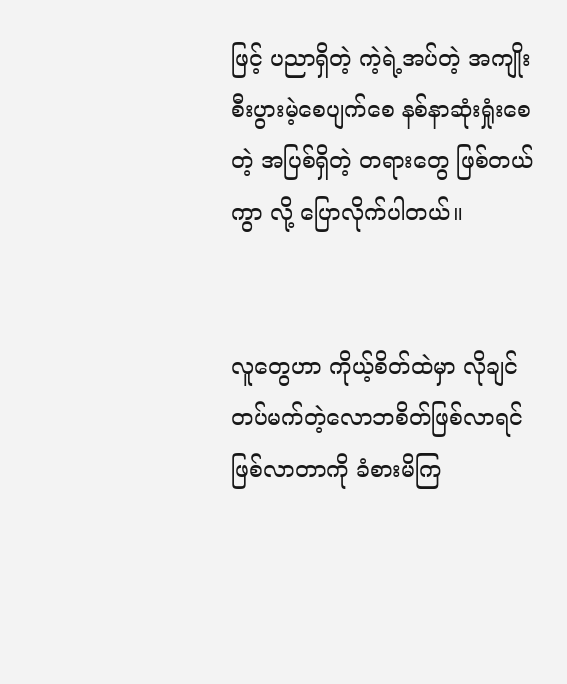ဖြင့် ပညာရှိတဲ့ ကဲ့ရဲ့အပ်တဲ့ အကျိုးစီးပွားမဲ့စေပျက်စေ နစ်နာဆုံးရှုံးစေတဲ့ အပြစ်ရှိတဲ့ တရားတွေ ဖြစ်တယ်ကွာ လို့ ပြောလိုက်ပါတယ်။


လူတွေဟာ ကိုယ့်စိတ်ထဲမှာ လိုချင်တပ်မက်တဲ့လောဘစိတ်ဖြစ်လာရင် ဖြစ်လာတာကို ခံစားမိကြ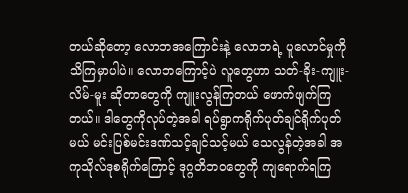တယ်ဆိုတော့ လောဘအကြောင်းနဲ့ လောဘရဲ့ ပူလောင်မှုကို သိကြမှာပါပဲ။ လောဘကြောင့်ပဲ လူတွေဟာ သတ်-ခိုး-ကျူး-လိမ်-မူး ဆိုတာတွေကို ကျူးလွန်ကြတယ် ဖောက်ဖျက်ကြတယ်။ ဒါတွေကိုလုပ်တဲ့အခါ ရပ်ရွာကရိုက်ပုတ်ချင်ရိုက်ပုတ်မယ် မင်းပြစ်မင်းဒဏ်သင့်ချင်သင့်မယ် သေလွန်တဲ့အခါ အကုသိုလ်ဒုစရိုက်ကြောင့် ဒုဂ္ဂတိဘဝတွေကို ကျရောက်ရကြ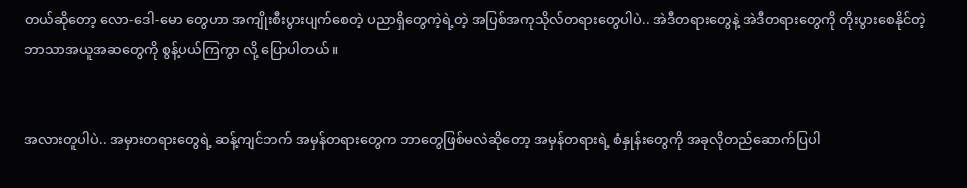တယ်ဆိုတော့ လော-ဒေါ-မော တွေဟာ အကျိုးစီးပွားပျက်စေတဲ့ ပညာရှိတွေကဲ့ရဲ့တဲ့ အပြစ်အကုသိုလ်တရားတွေပါပဲ.. အဲဒီတရားတွေနဲ့ အဲဒီတရားတွေကို တိုးပွားစေနိုင်တဲ့ ဘာသာအယူအဆတွေကို စွန့်ပယ်ကြကွာ လို့ ပြောပါတယ်။


အလားတူပါပဲ.. အမှားတရားတွေရဲ့ ဆန့်ကျင်ဘက် အမှန်တရားတွေက ဘာတွေဖြစ်မလဲဆိုတော့ အမှန်တရားရဲ့ စံနှုန်းတွေကို အခုလိုတည်ဆောက်ပြပါ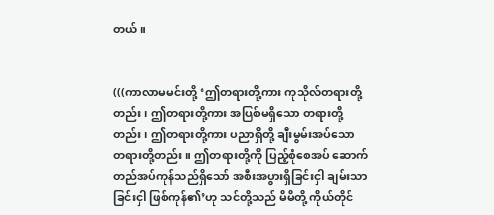တယ်။


(((ကာလာမမင်းတို့ ‘ဤတရားတို့ကား ကုသိုလ်တရားတို့တည်း၊ ဤတရားတို့ကား အပြစ်မရှိသော တရားတို့တည်း၊ ဤတရားတို့ကား ပညာရှိတို့ ချီးမွမ်းအပ်သော တရားတို့တည်း။ ဤတရားတို့ကို ပြည့်စုံစေအပ် ဆောက်တည်အပ်ကုန်သည်ရှိသော် အစီးအပွားရှိခြင်းငှါ ချမ်းသာခြင်းငှါ ဖြစ်ကုန်၏’ဟု သင်တို့သည် မိမိတို့ ကိုယ်တိုင်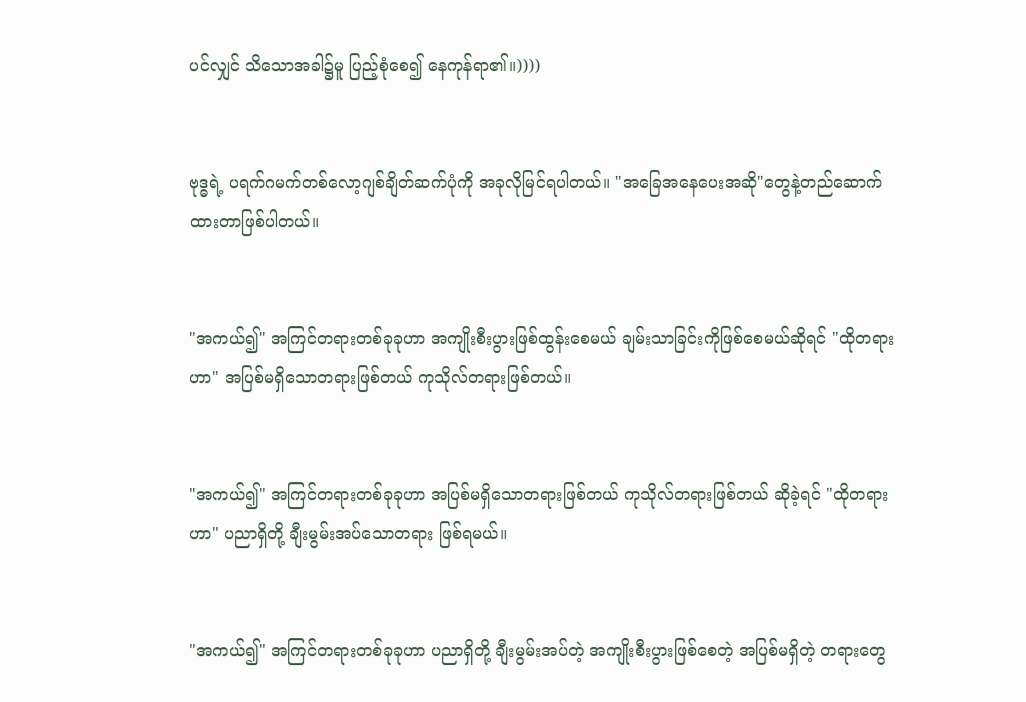ပင်လျှင် သိသောအခါ၌မူ ပြည့်စုံစေ၍ နေကုန်ရာ၏။))))


ဗုဒ္ဓရဲ့ ပရက်ဂမက်တစ်လော့ဂျစ်ချိတ်ဆက်ပုံကို အခုလိုမြင်ရပါတယ်။ "အခြေအနေပေးအဆို"တွေနဲ့တည်ဆောက်ထားတာဖြစ်ပါတယ်။


"အကယ်၍" အကြင်တရားတစ်ခုခုဟာ အကျိုးစီးပွားဖြစ်ထွန်းစေမယ် ချမ်းသာခြင်းကိုဖြစ်စေမယ်ဆိုရင် "ထိုတရားဟာ" အပြစ်မရှိသောတရားဖြစ်တယ် ကုသိုလ်တရားဖြစ်တယ်။


"အကယ်၍" အကြင်တရားတစ်ခုခုဟာ အပြစ်မရှိသောတရားဖြစ်တယ် ကုသိုလ်တရားဖြစ်တယ် ဆိုခဲ့ရင် "ထိုတရားဟာ" ပညာရှိတို့ ချီးမွမ်းအပ်သောတရား ဖြစ်ရမယ်။


"အကယ်၍" အကြင်တရားတစ်ခုခုဟာ ပညာရှိတို့ ချီးမွမ်းအပ်တဲ့ အကျိုးစီးပွားဖြစ်စေတဲ့ အပြစ်မရှိတဲ့ တရားတွေ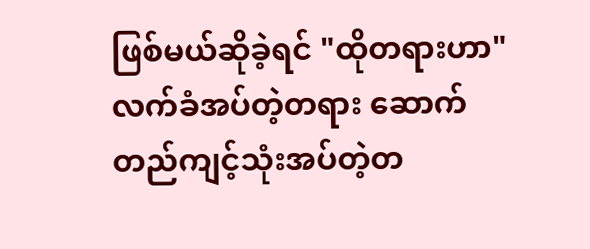ဖြစ်မယ်ဆိုခဲ့ရင် "ထိုတရားဟာ" လက်ခံအပ်တဲ့တရား ဆောက်တည်ကျင့်သုံးအပ်တဲ့တ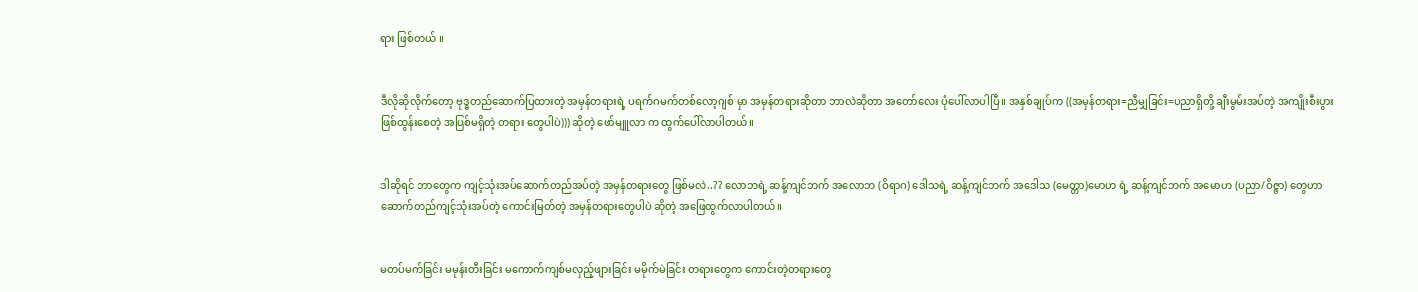ရား ဖြစ်တယ် ။


ဒီလိုဆိုလိုက်တော့ ဗုဒ္ဓတည်ဆောက်ပြထားတဲ့ အမှန်တရားရဲ့ ပရက်ဂမက်တစ်လော့ဂျစ် မှာ အမှန်တရားဆိုတာ ဘာလဲဆိုတာ အတော်လေး ပုံပေါ်လာပါပြီ။ အနှစ်ချုပ်က ((အမှန်တရား=ညီမျှခြင်း=ပညာရှိတို့ ချီးမွမ်းအပ်တဲ့ အကျိုးစီးပွားဖြစ်ထွန်းစေတဲ့ အပြစ်မရှိတဲ့ တရား တွေပါပဲ))) ဆိုတဲ့ ဖော်မျူလာ က ထွက်ပေါ်လာပါတယ်။


ဒါဆိုရင် ဘာတွေက ကျင့်သုံးအပ်ဆောက်တည်အပ်တဲ့ အမှန်တရားတွေ ဖြစ်မလဲ..?? လောဘရဲ့ ဆန့်ကျင်ဘက် အလောဘ (ဝိရာဂ) ဒေါသရဲ့ ဆန့်ကျင်ဘက် အဒေါသ (မေတ္တာ)မောဟ ရဲ့ ဆန့်ကျင်ဘက် အမောဟ (ပညာ/ဝိဇ္ဇာ) တွေဟာ ဆောက်တည်ကျင့်သုံးအပ်တဲ့ ကောင်းမြတ်တဲ့ အမှန်တရားတွေပါပဲ ဆိုတဲ့ အဖြေထွက်လာပါတယ်။


မတပ်မက်ခြင်း မမုန်းတီးခြင်း မကောက်ကျစ်မလှည့်ဖျားခြင်း မမိုက်မဲခြင်း တရားတွေက ကောင်းတဲ့တရားတွေ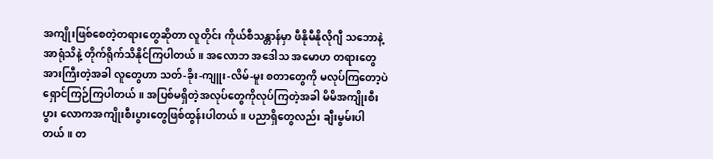အကျိုးဖြစ်စေတဲ့တရားတွေဆိုတာ လူတိုင်း ကိုယ်စီသန္တာန်မှာ ဖီနိုမီနိုလိုဂျီ သဘောနဲ့ အာရုံသိနဲ့ တိုက်ရိုက်သိနိုင်ကြပါတယ်။ အလောဘ အဒေါသ အမောဟ တရားတွေ အားကြီးတဲ့အခါ လူတွေဟာ သတ်-ခိုး-ကျူး-လိမ်-မူး စတာတွေကို မလုပ်ကြတော့ပဲ ရှောင်ကြဉ်ကြပါတယ်။ အပြစ်မရှိတဲ့အလုပ်တွေကိုလုပ်ကြတဲ့အခါ မိမိအကျိုးစီးပွား လောကအကျိုးစီးပွားတွေဖြစ်ထွန်းပါတယ်။ ပညာရှိတွေလည်း ချီးမွမ်းပါတယ်။ တ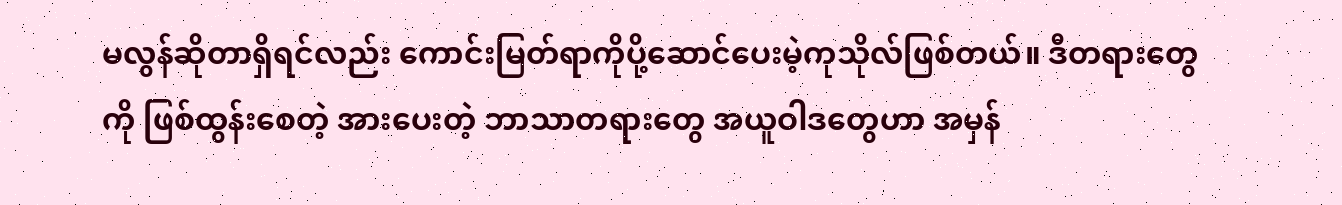မလွန်ဆိုတာရှိရင်လည်း ကောင်းမြတ်ရာကိုပို့ဆောင်ပေးမဲ့ကုသိုလ်ဖြစ်တယ်။ ဒီတရားတွေကို ဖြစ်ထွန်းစေတဲ့ အားပေးတဲ့ ဘာသာတရားတွေ အယူဝါဒတွေဟာ အမှန်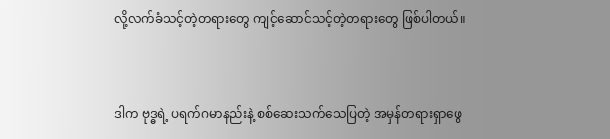လို့လက်ခံသင့်တဲ့တရားတွေ ကျင့်ဆောင်သင့်တဲ့တရားတွေ ဖြစ်ပါတယ်။


ဒါက ဗုဒ္ဓရဲ့ ပရက်ဂမာနည်းနဲ့ စစ်ဆေးသက်သေပြတဲ့ အမှန်တရားရှာဖွေ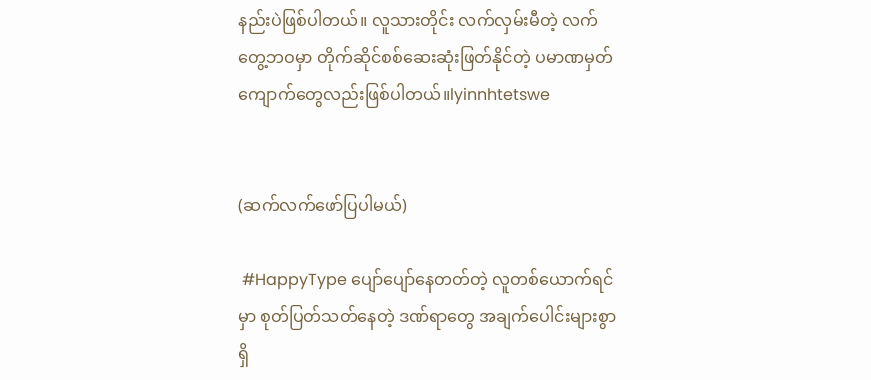နည်းပဲဖြစ်ပါတယ်။ လူသားတိုင်း လက်လှမ်းမီတဲ့ လက်တွေ့ဘဝမှာ တိုက်ဆိုင်စစ်ဆေးဆုံးဖြတ်နိုင်တဲ့ ပမာဏမှတ်ကျောက်တွေလည်းဖြစ်ပါတယ်။lyinnhtetswe


(ဆက်လက်ဖော်ပြပါမယ်)

 #HappyType ပျော်ပျော်နေတတ်တဲ့ လူတစ်ယောက်ရင်မှာ စုတ်ပြတ်သတ်နေတဲ့ ဒဏ်ရာတွေ အချက်ပေါင်းများစွာ ရှိ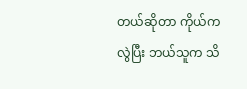တယ်ဆိုတာ ကိုယ်ကလွဲပြီး ဘယ်သူက သိ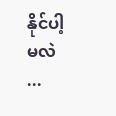နိုင်ပါ့မလဲ ...